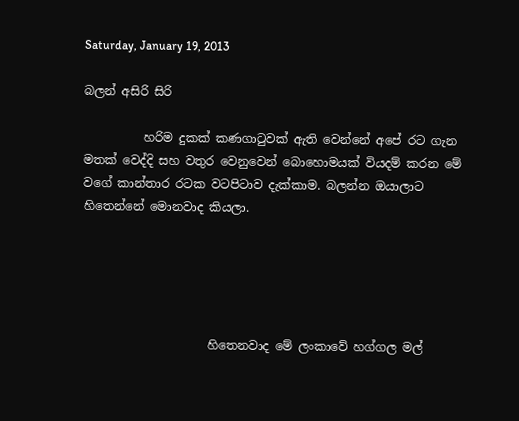Saturday, January 19, 2013

බලන් අසිරි සිරි

          හරිම දුකක් කණගාටුවක් ඇති වෙන්නේ අපේ රට ගැන මතක් වෙද්දි සහ වතුර වෙනුවෙන් බොහොමයක් වියදම් කරන මේ වගේ කාන්තාර රටක වටපිටාව දැක්කාම. බලන්න ඔයාලාට හිතෙන්නේ මොනවාද කියලා.





                     හිතෙනවාද මේ ලංකාවේ හග්ගල මල්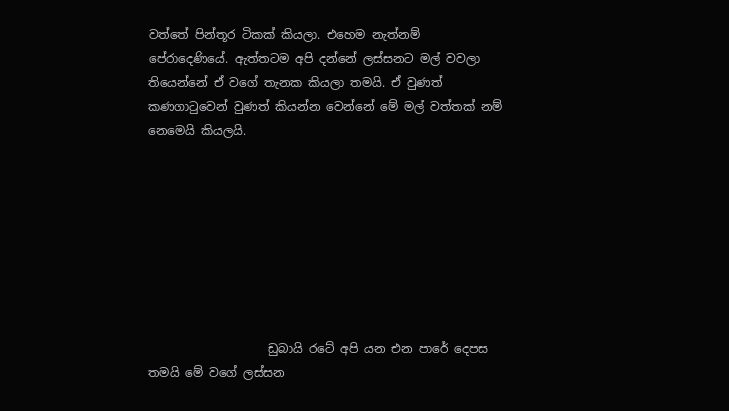වත්තේ පින්තූර ටිකක් කියලා. එහෙම නැත්නම් පේරාදෙණියේ. ඇත්තටම අපි දන්නේ ලස්සනට මල් වවලා තියෙන්නේ ඒ වගේ තැනක කියලා තමයි. ඒ වුණත් කණගාටුවෙන් වුණත් කියන්න වෙන්නේ මේ මල් වත්තක් නම් නෙමෙයි කියලයි.








                    ඩුබායි රටේ අපි යන එන පාරේ දෙපස තමයි මේ වගේ ලස්සන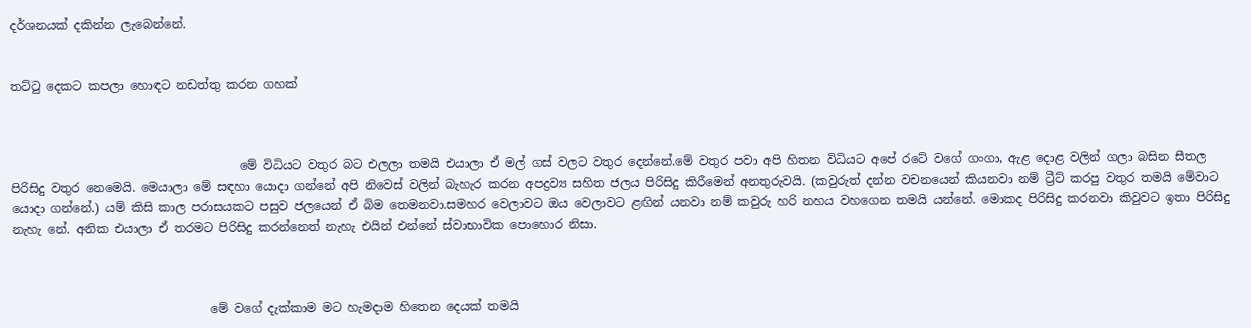දර්ශනයක් දකින්න ලැබෙන්නේ.


තට්ටු දෙකට කපලා හොඳට නඩත්තු කරන ගහක්



                                      මේ විධියට වතුර බට එලලා තමයි එයාලා ඒ මල් ගස් වලට වතුර දෙන්නේ.මේ වතුර පවා අපි හිතන විධියට අපේ රටේ වගේ ගංගා, ඇළ දොළ වලින් ගලා බසින සීතල පිරිසිදු වතුර නෙමෙයි. මෙයාලා මේ සඳහා යොදා ගන්නේ අපි නිවෙස් වලින් බැහැර කරන අපද්‍රව්‍ය සහිත ජලය පිරිසිදු කිරීමෙන් අනතුරුවයි. (කවුරුත් දන්න වචනයෙන් කියනවා නම් ට්‍රීට් කරපු වතුර තමයි මේවාට යොදා ගන්නේ.) යම් කිසි කාල පරාසයකට පසුව ජලයෙන් ඒ බිම තෙමනවා.සමහර වෙලාවට ඔය වෙලාවට ළඟින් යනවා නම් කවුරු හරි නහය වහගෙන තමයි යන්නේ. මොකද පිරිසිදු කරනවා කිවුවට ඉතා පිරිසිදු නැහැ නේ. අනික එයාලා ඒ තරමට පිරිසිදු කරන්නෙත් නැහැ එයින් එන්නේ ස්වාභාවික පොහොර නිසා.



                                 මේ වගේ දැක්කාම මට හැමදාම හිතෙන දෙයක් තමයි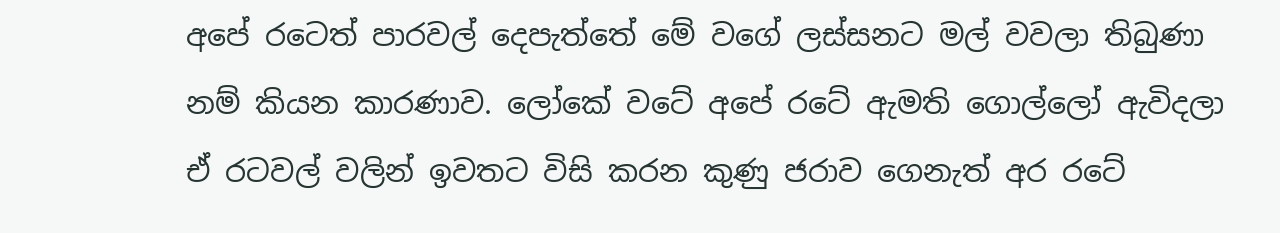අපේ රටෙත් පාරවල් දෙපැත්තේ මේ වගේ ලස්සනට මල් වවලා තිබුණා නම් කියන කාරණාව. ලෝකේ වටේ අපේ රටේ ඇමති ගොල්ලෝ ඇවිදලා ඒ රටවල් වලින් ඉවතට විසි කරන කුණු ජරාව ගෙනැත් අර රටේ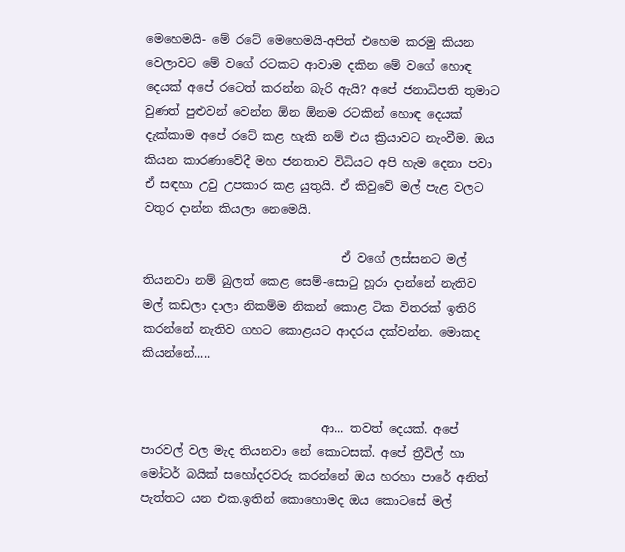මෙහෙමයි- මේ රටේ මෙහෙමයි-අපිත් එහෙම කරමු කියන වෙලාවට මේ වගේ රටකට ආවාම දකින මේ වගේ හොඳ දෙයක් අපේ රටෙත් කරන්න බැරි ඇයි? අපේ ජනාධිපති තුමාට වුණත් පුළුවන් වෙන්න ඕන ඕනම රටකින් හොඳ දෙයක් දැක්කාම අපේ රටේ කළ හැකි නම් එය ක්‍රියාවට නැංවීම. ඔය කියන කාරණාවේදී මහ ජනතාව විධියට අපි හැම දෙනා පවා ඒ සඳහා උවු උපකාර කළ යුතුයි. ඒ කිවුවේ මල් පැළ වලට වතුර දාන්න කියලා නෙමෙයි.

                                 ඒ වගේ ලස්සනට මල් තියනවා නම් බුලත් කෙළ සෙම්-සොටු හූරා දාන්නේ නැතිව මල් කඩලා දාලා නිකම්ම නිකන් කොළ ටික විතරක් ඉතිරි කරන්නේ නැතිව ගහට කොළයට ආදරය දක්වන්න. මොකද කියන්නේ.....


                              ආ... තවත් දෙයක්. අපේ පාරවල් වල මැද තියනවා නේ කොටසක්. අපේ ත්‍රීවිල් හා මෝටර් බයික් සහෝදරවරු කරන්නේ ඔය හරහා පාරේ අනිත් පැත්තට යන එක.ඉතින් කොහොමද ඔය කොටසේ මල්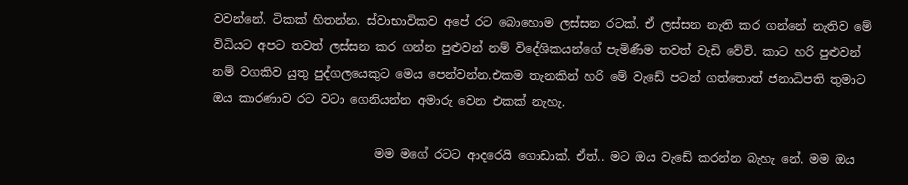වවන්නේ. ටිකක් හිතන්න. ස්වාභාවිකව අපේ රට බොහොම ලස්සන රටක්. ඒ ලස්සන නැති කර ගන්නේ නැතිව මේ විධියට අපට තවත් ලස්සන කර ගන්න පුළුවන් නම් විදේශිකයන්ගේ පැමිණීම තවත් වැඩි වේවි. කාට හරි පුළුවන් නම් වගකිව යුතු පුද්ගලයෙකුට මෙය පෙන්වන්න.එකම තැනකින් හරි මේ වැඩේ පටන් ගත්තොත් ජනාධිපති තුමාට ඔය කාරණාව රට වටා ගෙනියන්න අමාරු වෙන එකක් නැහැ.

                           මම මගේ රටට ආදරෙයි ගොඩාක්. ඒත්.. මට ඔය වැඩේ කරන්න බැහැ නේ. මම ඔය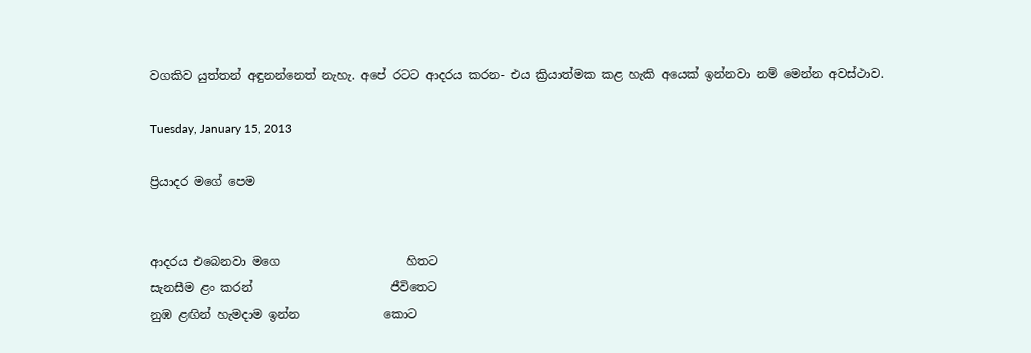වගකිව යුත්තන් අඳුනන්නෙත් නැහැ. අපේ රටට ආදරය කරන- එය ක්‍රියාත්මක කළ හැකි අයෙක් ඉන්නවා නම් මෙන්න අවස්ථාව.

Tuesday, January 15, 2013

ප්‍රියාදර මගේ පෙම


ආදරය එබෙනවා මගෙ                     හිතට
සැනසීම ළං කරන්                       ජීවිතෙට
නුඹ ළඟින් හැමදාම ඉන්න              කොට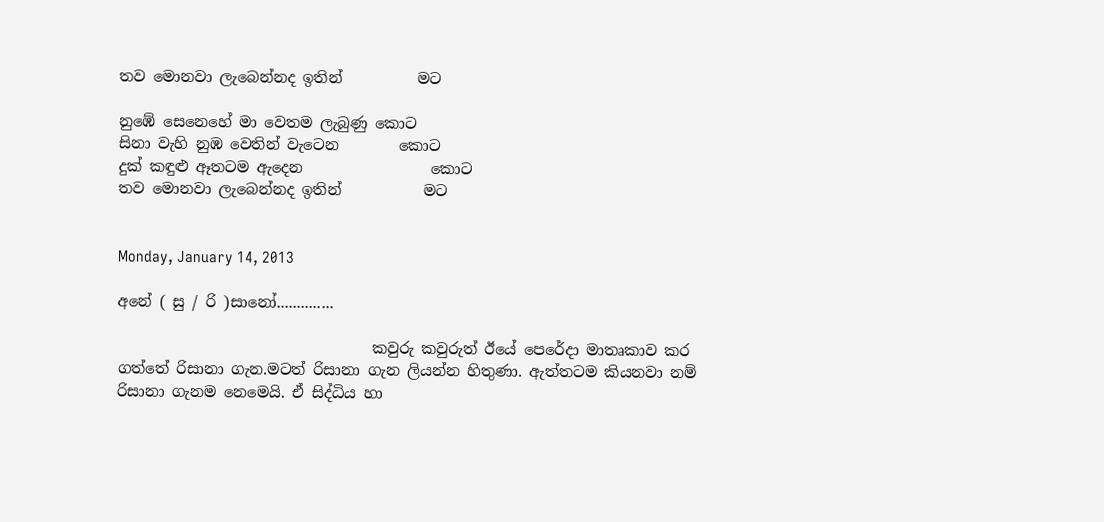තව මොනවා ලැබෙන්නද ඉතින්          මට

නුඹේ සෙනෙහේ මා වෙතම ලැබුණු කොට
සිනා වැහි නුඹ වෙතින් වැටෙන        කොට
දුක් කඳුළු ඈතටම ඇදෙන                 කොට
තව මොනවා ලැබෙන්නද ඉතින්           මට


Monday, January 14, 2013

අනේ ( සු / රි )සානෝ..............

                                  කවුරු කවුරුත් ඊයේ පෙරේදා මාතෘකාව කර ගත්තේ රිසානා ගැන.මටත් රිසානා ගැන ලියන්න හිතුණා. ඇත්තටම කියනවා නම් රිසානා ගැනම නෙමෙයි. ඒ සිද්ධිය හා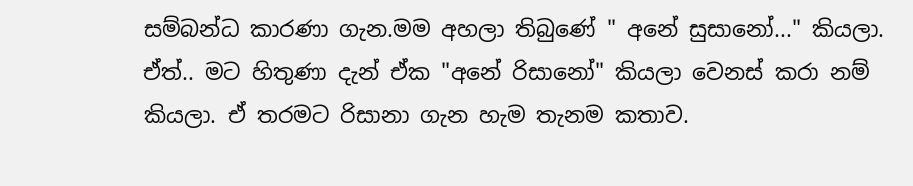සම්බන්ධ කාරණා ගැන.මම අහලා තිබුණේ " අනේ සුසානෝ..." කියලා. ඒත්.. මට හිතුණා දැන් ඒක "අනේ රිසානෝ" කියලා වෙනස් කරා නම් කියලා. ඒ තරමට රිසානා ගැන හැම තැනම කතාව.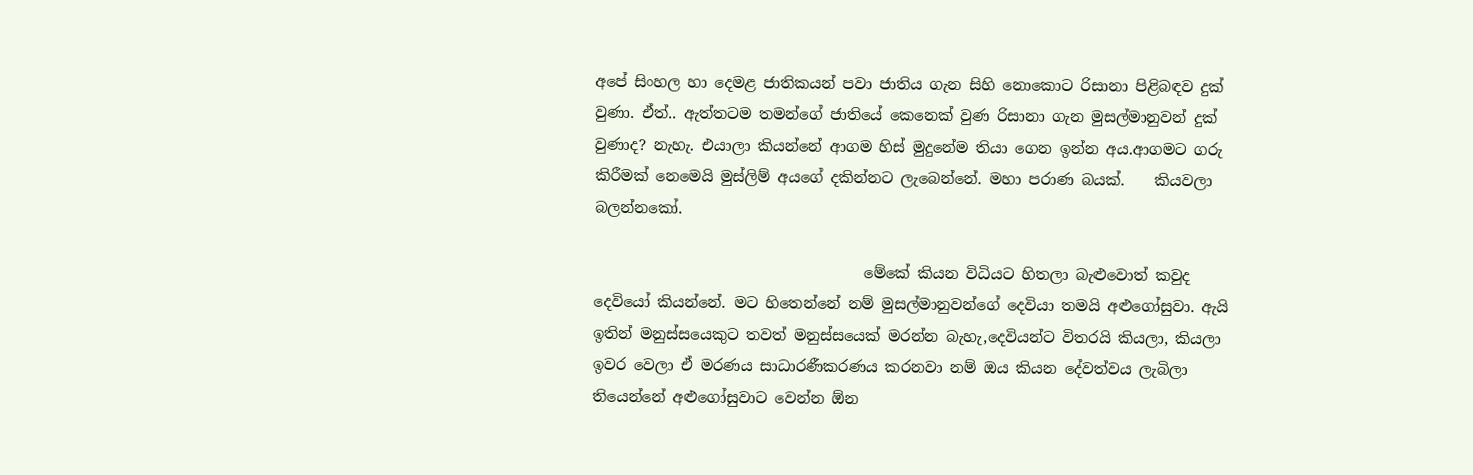අපේ සිංහල හා දෙමළ ජාතිකයන් පවා ජාතිය ගැන සිහි නොකොට රිසානා පිළිබඳව දුක් වුණා. ඒත්.. ඇත්තටම තමන්ගේ ජාතියේ කෙනෙක් වුණ රිසානා ගැන මුසල්මානුවන් දුක් වුණාද? නැහැ. එයාලා කියන්නේ ආගම හිස් මුදුනේම තියා ගෙන ඉන්න අය.ආගමට ගරු කිරීමක් නෙමෙයි මුස්ලිම් අයගේ දකින්නට ලැබෙන්නේ. මහා පරාණ බයක්.    කියවලා බලන්නකෝ.

                                    මේකේ කියන විධියට හිතලා බැළුවොත් කවුද දෙවියෝ කියන්නේ. මට හිතෙන්නේ නම් මුසල්මානුවන්ගේ දෙවියා තමයි අළුගෝසුවා. ඇයි ඉතින් මනුස්සයෙකුට තවත් මනුස්සයෙක් මරන්න බැහැ,දෙවියන්ට විතරයි කියලා, කියලා ඉවර වෙලා ඒ මරණය සාධාරණීකරණය කරනවා නම් ඔය කියන දේවත්වය ලැබිලා තියෙන්නේ අළුගෝසුවාට වෙන්න ඕන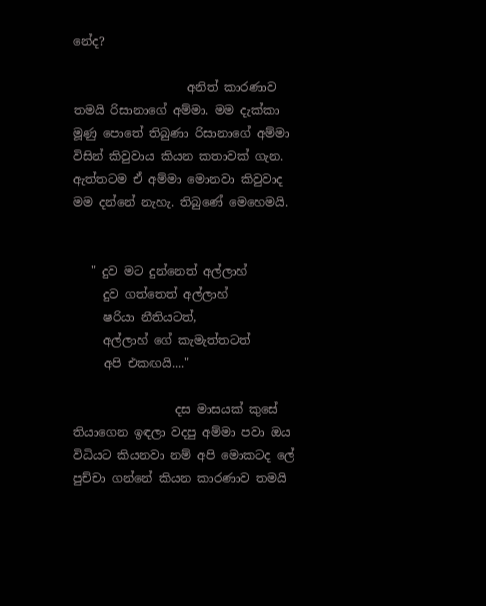නේද?

                   අනිත් කාරණාව තමයි රිසානාගේ අම්මා. මම දැක්කා මූණු පොතේ තිබුණා රිසානාගේ අම්මා විසින් කිවුවාය කියන කතාවක් ගැන. ඇත්තටම ඒ අම්මා මොනවා කිවුවාද මම දන්නේ නැහැ. තිබුණේ මෙහෙමයි.


   " දුව මට දුන්නෙත් අල්ලාහ්
     දුව ගත්තෙත් අල්ලාහ්
     ෂරියා නීතියටත්,
     අල්ලාහ් ගේ කැමැත්තටත්
     අපි එකඟයි...."

                 දස මාසයක් කුසේ තියාගෙන ඉඳලා වදපු අම්මා පවා ඔය විධියට කියනවා නම් අපි මොකටද ලේ පුච්චා ගන්නේ කියන කාරණාව තමයි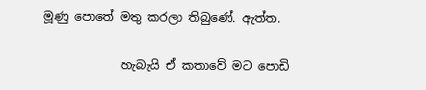මූණු පොතේ මතු කරලා තිබුණේ. ඇත්ත.

             හැබැයි ඒ කතාවේ මට පොඩි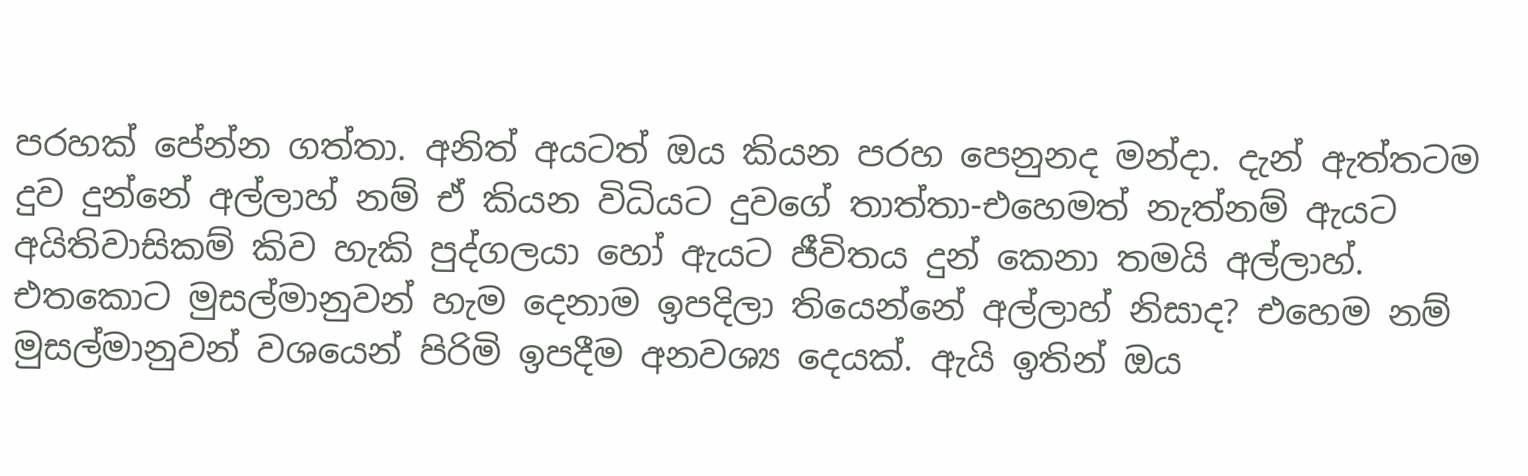පරහක් පේන්න ගත්තා. අනිත් අයටත් ඔය කියන පරහ පෙනුනද මන්දා. දැන් ඇත්තටම දුව දුන්නේ අල්ලාහ් නම් ඒ කියන විධියට දුවගේ තාත්තා-එහෙමත් නැත්නම් ඇයට අයිතිවාසිකම් කිව හැකි පුද්ගලයා හෝ ඇයට ජීවිතය දුන් කෙනා තමයි අල්ලාහ්. එතකොට මුසල්මානුවන් හැම දෙනාම ඉපදිලා තියෙන්නේ අල්ලාහ් නිසාද? එහෙම නම් මුසල්මානුවන් වශයෙන් පිරිමි ඉපදීම අනවශ්‍ය දෙයක්. ඇයි ඉතින් ඔය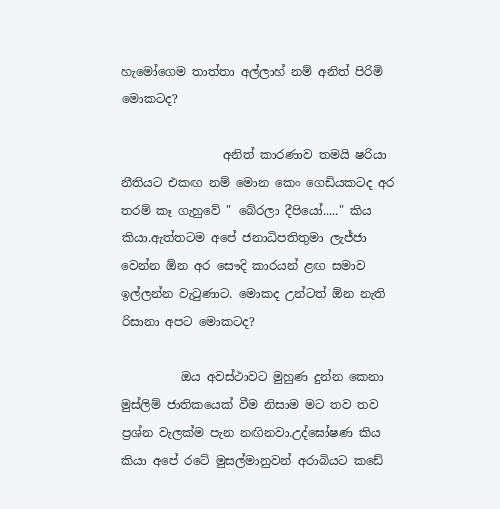හැමෝගෙම තාත්තා අල්ලාහ් නම් අනිත් පිරිමි මොකටද?

                 අනිත් කාරණාව තමයි ෂරියා නීතියට එකඟ නම් මොන කෙං ගෙඩියකටද අර තරම් කෑ ගැහුවේ " බේරලා දීපියෝ....." කිය කියා.ඇත්තටම අපේ ජනාධිපතිතුමා ලැජ්ජා වෙන්න ඕන අර සෞදි කාරයන් ළඟ සමාව ඉල්ලන්න වැටුණාට. මොකද උන්ටත් ඕන නැති රිසානා අපට මොකටද?

          ඔය අවස්ථාවට මුහුණ දුන්න කෙනා මුස්ලිම් ජාතිකයෙක් වීම නිසාම මට තව තව ප්‍රශ්න වැලක්ම පැන නඟිනවා.උද්ඝෝෂණ කිය කියා අපේ රටේ මුසල්මානුවන් අරාබියට කඩේ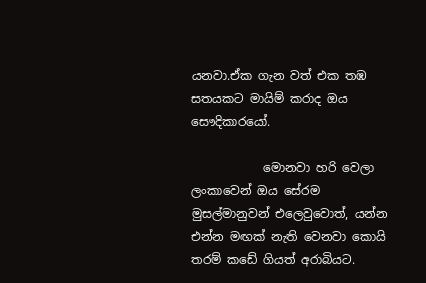යනවා.ඒක ගැන වත් එක තඹ සතයකට මායිම් කරාද ඔය සෞදිකාරයෝ.

            මොනවා හරි වෙලා ලංකාවෙන් ඔය සේරම මුසල්මානුවන් එලෙවුවොත්, යන්න එන්න මඟක් නැති වෙනවා කොයි තරම් කඩේ ගියත් අරාබියට.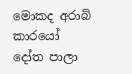මොකද අරාබි කාරයෝ දෝත පාලා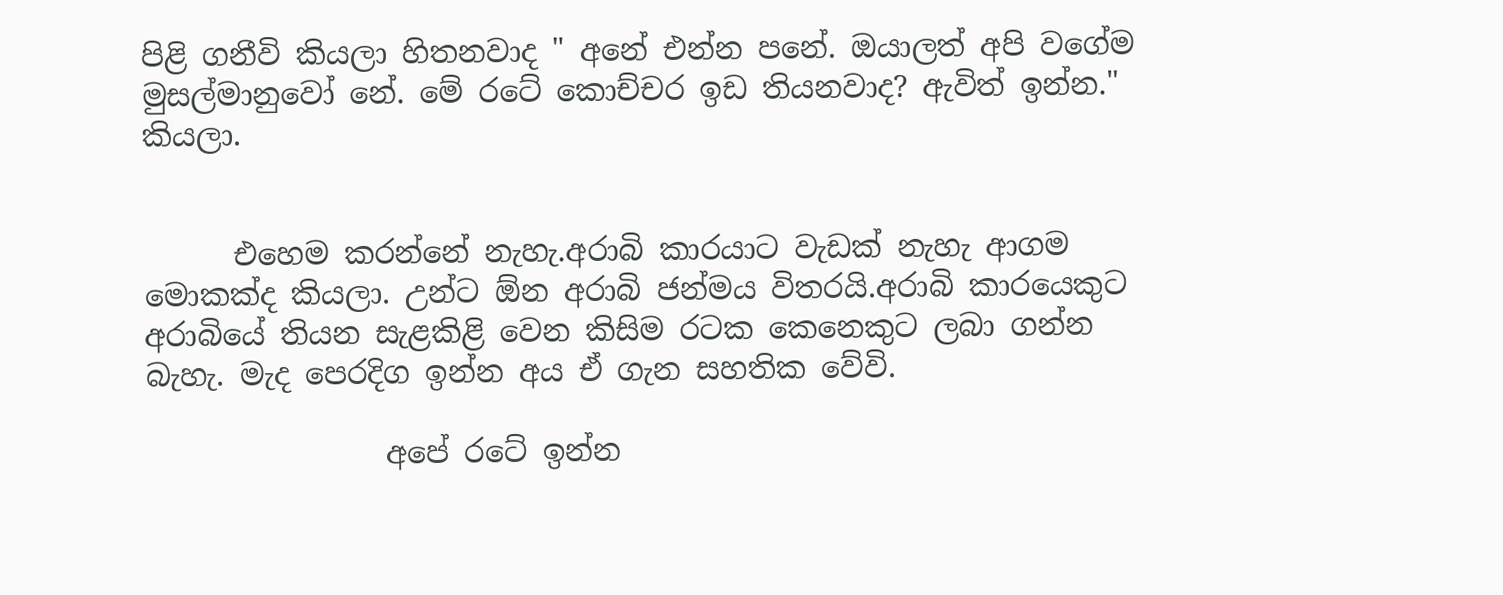පිළි ගනීවි කියලා හිතනවාද " අනේ එන්න පනේ. ඔයාලත් අපි වගේම මුසල්මානුවෝ නේ. මේ රටේ කොච්චර ඉඩ තියනවාද? ඇවිත් ඉන්න." කියලා.


      එහෙම කරන්නේ නැහැ.අරාබි කාරයාට වැඩක් නැහැ ආගම මොකක්ද කියලා. උන්ට ඕන අරාබි ජන්මය විතරයි.අරාබි කාරයෙකුට අරාබියේ තියන සැළකිළි වෙන කිසිම රටක කෙනෙකුට ලබා ගන්න බැහැ. මැද පෙරදිග ඉන්න අය ඒ ගැන සහතික වේවි.

                අපේ රටේ ඉන්න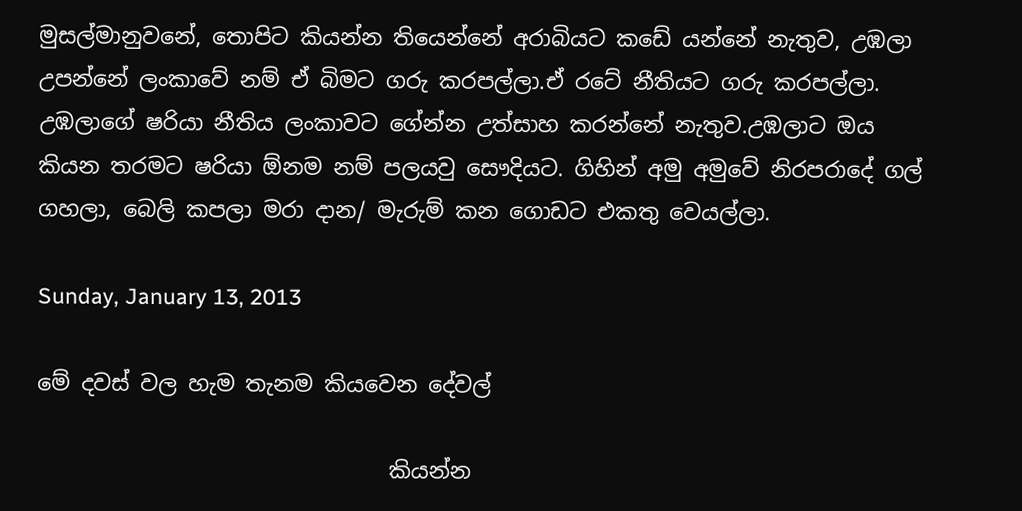මුසල්මානුවනේ, තොපිට කියන්න තියෙන්නේ අරාබියට කඩේ යන්නේ නැතුව, උඹලා උපන්නේ ලංකාවේ නම් ඒ බිමට ගරු කරපල්ලා.ඒ රටේ නීතියට ගරු කරපල්ලා. උඹලාගේ ෂරියා නීතිය ලංකාවට ගේන්න උත්සාහ කරන්නේ නැතුව.උඹලාට ඔය කියන තරමට ෂරියා ඕනම නම් පලයවු සෞදියට. ගිහින් අමු අමුවේ නිරපරාදේ ගල් ගහලා, බෙලි කපලා මරා දාන/ මැරුම් කන ගොඩට එකතු වෙයල්ලා.

Sunday, January 13, 2013

මේ දවස් වල හැම තැනම කියවෙන දේවල්

                                කියන්න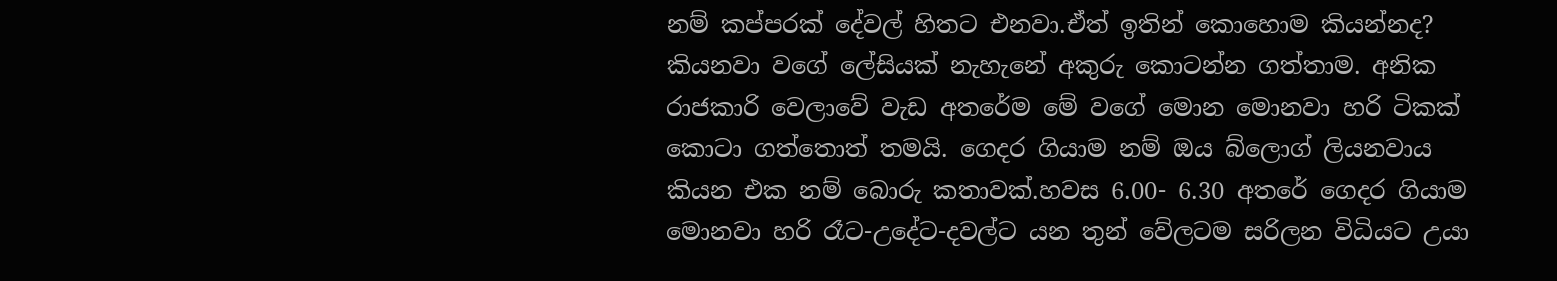නම් කප්පරක් දේවල් හිතට එනවා.ඒත් ඉතින් කොහොම කියන්නද? කියනවා වගේ ලේසියක් නැහැනේ අකුරු කොටන්න ගත්තාම. අනික රාජකාරි වෙලාවේ වැඩ අතරේම මේ වගේ මොන මොනවා හරි ටිකක් කොටා ගත්තොත් තමයි. ගෙදර ගියාම නම් ඔය බ්ලොග් ලියනවාය කියන එක නම් බොරු කතාවක්.හවස 6.00- 6.30 අතරේ ගෙදර ගියාම මොනවා හරි රෑට-උදේට-දවල්ට යන තුන් වේලටම සරිලන විධියට උයා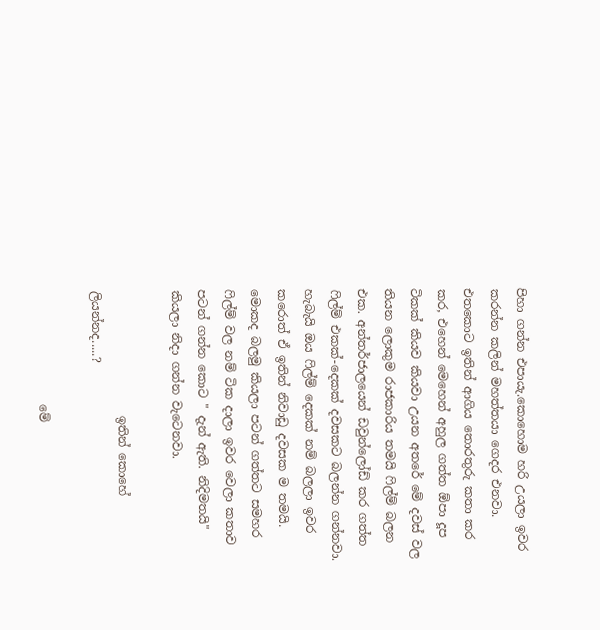පිහා ගන්න එපායැ.කොහොම හරි උයලා ඉවර කරන්න කලින් මහත්තයා ගෙදර එනවා. එතකොට ඉතින් ආගිය තොරතුරු කතා කර කර, එහෙන් මෙහෙන් අහුල ගත්ත ඕපා දූප ටිකක් කියව කියවා උයන අතරේ මේ දවස් වල තියන ලොකුම රාජකාරිය තමයි ෆිල්ම් බලන එක. අන්තර්ජාලයෙන් ඩවුන්ලෝඩ් කර ගත්ත ෆිල්ම් එකක්-දෙකක් දවසකට බලන්න ගන්නවා. හැබැයි ඔය ෆිල්ම් දෙකක් නම් බලලා ඉවර කරොත් ඒ ඉතින් නිවාඩු දවසක ම තමයි. මොකද බලමු කියලා පටන් ගත්තට සමහර ෆිල්ම් වල නම් ටික දාලා ඉවර වෙලා කතාව පටන් ගන්න කොට " දැන් ඇති. නිදිමතයි" කියලා නිදා ගන්න වැටෙනවා.

                     ඉතින් කොහේ ලියන්නද.....?

                   මේ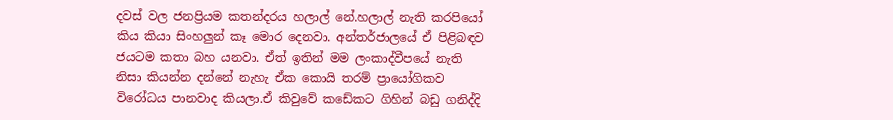දවස් වල ජනප්‍රියම කතන්දරය හලාල් නේ.හලාල් නැති කරපියෝ කිය කියා සිංහලුන් කෑ මොර දෙනවා. අන්තර්ජාලයේ ඒ පිළිබඳව ජයටම කතා බහ යනවා. ඒත් ඉතින් මම ලංකාද්වීපයේ නැති නිසා කියන්න දන්නේ නැහැ ඒක කොයි තරම් ප්‍රායෝගිකව විරෝධය පානවාද කියලා.ඒ කිවුවේ කඩේකට ගිහින් බඩු ගනිද්දි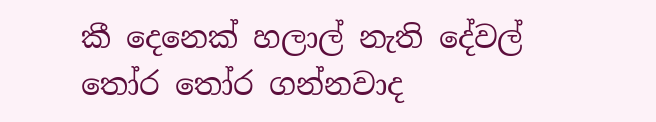කී දෙනෙක් හලාල් නැති දේවල් තෝර තෝර ගන්නවාද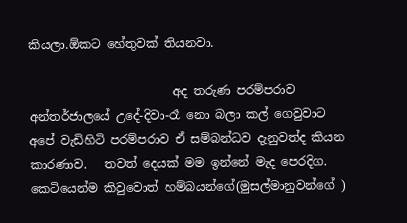කියලා.ඕකට හේතුවක් තියනවා.

                        අද තරුණ පරම්පරාව අන්තර්ජාලයේ උදේ-දිවා-රෑ නො බලා කල් ගෙවුවාට අපේ වැඩිහිටි පරම්පරාව ඒ සම්බන්ධව දැනුවත්ද කියන කාරණාව.   තවත් දෙයක් මම ඉන්නේ මැද පෙරදිග. කෙටියෙන්ම කිවුවොත් හම්බයන්ගේ(මුසල්මානුවන්ගේ )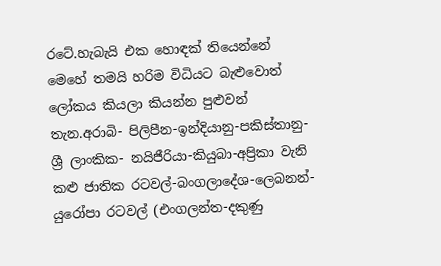රටේ.හැබැයි එක හොඳක් තියෙන්නේ මෙහේ තමයි හරිම විධියට බැළුවොත් ලෝකය කියලා කියන්න පුළුවන් තැන.අරාබි- පිලිපීන-ඉන්දියානු-පකිස්තානු-ශ්‍රී ලාංකික- නයිජීරියා-කියුබා-අප්‍රිකා වැනි කළු ජාතික රටවල්-බංගලාදේශ-ලෙබනන්-යුරෝපා රටවල් (එංගලන්ත-දකුණු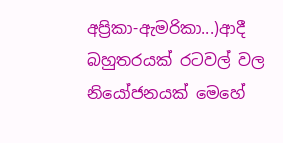අප්‍රිකා-ඇමරිකා...)ආදී බහුතරයක් රටවල් වල නියෝජනයක් මෙහේ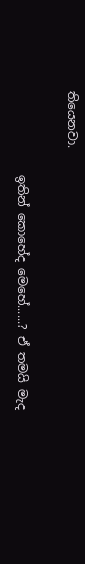තියෙනවා.

              ඉතින් කොහේද මෙහේ......? ඒ තමයි මැද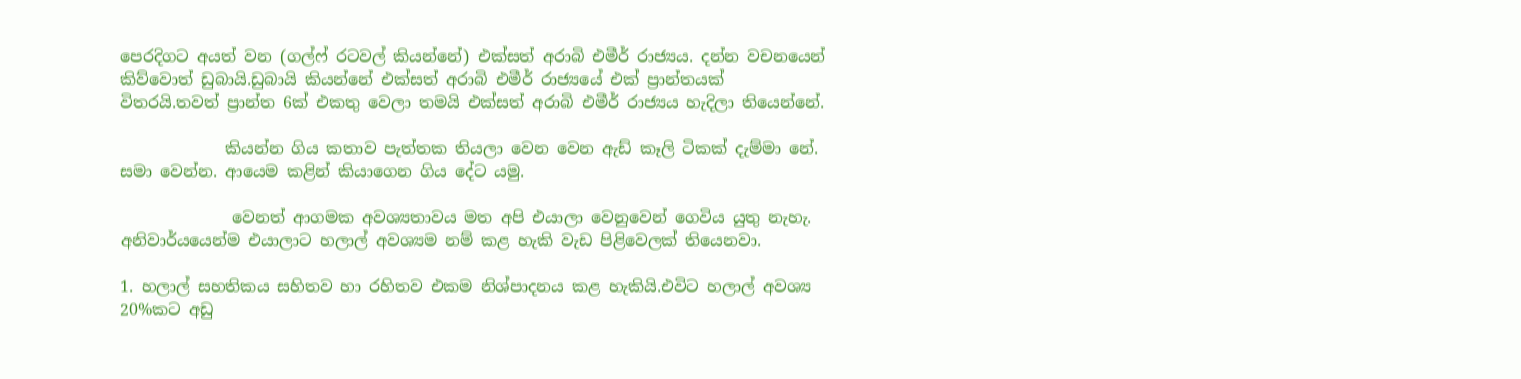පෙරදිගට අයත් වන (ගල්ෆ් රටවල් කියන්නේ) එක්සත් අරාබි එමීර් රාජ්‍යය. දන්න වචනයෙන් කිව්වොත් ඩුබායි.ඩුබායි කියන්නේ එක්සත් අරාබි එමීර් රාජ්‍යයේ එක් ප්‍රාන්තයක් විතරයි.තවත් ප්‍රාන්ත 6ක් එකතු වෙලා තමයි එක්සත් අරාබි එමීර් රාජ්‍යය හැදිලා තියෙන්නේ.

             කියන්න ගිය කතාව පැත්තක තියලා වෙන වෙන ඇඩ් කෑලි ටිකක් දැම්මා නේ. සමා වෙන්න. ආයෙම කළින් කියාගෙන ගිය දේට යමු.

              වෙනත් ආගමක අවශ්‍යතාවය මත අපි එයාලා වෙනුවෙන් ගෙවිය යුතු නැහැ. අනිවාර්යයෙන්ම එයාලාට හලාල් අවශ්‍යම නම් කළ හැකි වැඩ පිළිවෙලක් තියෙනවා.

1. හලාල් සහතිකය සහිතව හා රහිතව එකම නිශ්පාදනය කළ හැකියි.එවිට හලාල් අවශ්‍ය 20%කට අඩු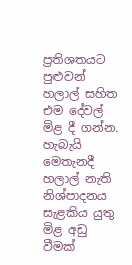ප්‍රතිශතයට පුළුවන් හලාල් සහිත එම දේවල් මිළ දී ගන්න. හැබැයි මෙතැනදී හලාල් නැති නිශ්පාදනය සැළකිය යුතු මිළ අඩු වීමක්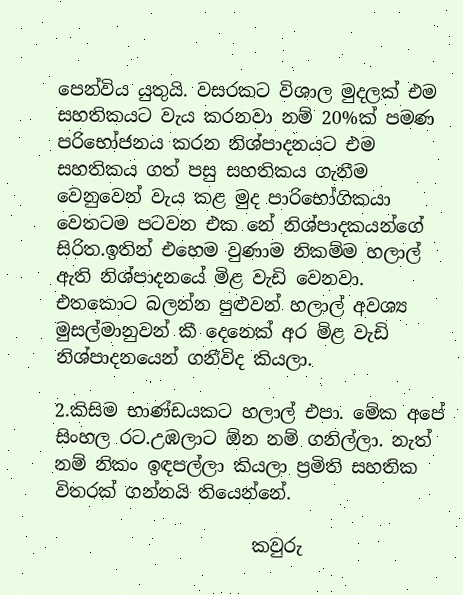පෙන්විය යුතුයි. වසරකට විශාල මුදලක් එම සහතිකයට වැය කරනවා නම් 20%ක් පමණ පරිභෝජනය කරන නිශ්පාදනයට එම සහතිකය ගත් පසු සහතිකය ගැනීම වෙනුවෙන් වැය කළ මුද පාරිභෝගිකයා වෙතටම පටවන එක නේ නිශ්පාදකයන්ගේ සිරිත.ඉතින් එහෙම වුණාම නිකම්ම හලාල් ඇති නිශ්පාදනයේ මිළ වැඩි වෙනවා. එතකොට බලන්න පුළුවන් හලාල් අවශ්‍ය මුසල්මානුවන් කී දෙනෙක් අර මිළ වැඩි නිශ්පාදනයෙන් ගනීවිද කියලා.

2.කිසිම භාණ්ඩයකට හලාල් එපා. මේක අපේ සිංහල රට.උඹලාට ඕන නම් ගනිල්ලා. නැත් නම් නිකං ඉඳපල්ලා කියලා ප්‍රමිති සහතික විතරක් ගන්නයි තියෙන්නේ.

                      කවුරු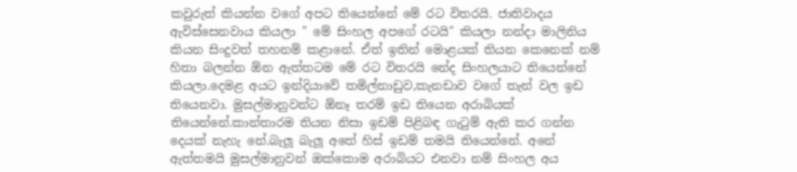කවුරුත් කියන්න වගේ අපට තියෙන්නේ මේ රට විතරයි. ජාතිවාදය ඇවිස්සෙනවාය කියලා " මේ සිංහල අපගේ රටයි" කියලා නන්දා මාලිනිය කියන සිංදුවත් තහනම් කළානේ. ඒත් ඉතින් මොළයක් තියන කෙනෙක් නම් හිතා බලන්න ඕන ඇත්තටම මේ රට විතරයි නේද සිංහලයාට තියෙන්නේ කියලා.දෙමළ අයට ඉන්දියාවේ තමිල්නාඩුව,කැනඩාව වගේ තැන් වල ඉඩ තියෙනවා. මුසල්මානුවන්ට ඕනෑ තරම් ඉඩ තියෙන අරාබියක් තියෙන්නේ.කාන්තාරම තියන නිසා ඉඩම් පිළිබඳ ගැටුම් ඇති කර ගන්න දෙයක් නැහැ නේ.බැලූ බැලූ අතේ හිස් ඉඩම් තමයි තියෙන්නේ. අනේ ඇත්තමයි මුසල්මානුවන් ඔක්කොම අරාබියට එනවා නම් සිංහල අය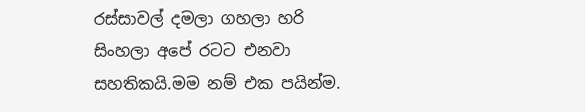රස්සාවල් දමලා ගහලා හරි සිංහලා අපේ රටට එනවා සහතිකයි.මම නම් එක පයින්ම.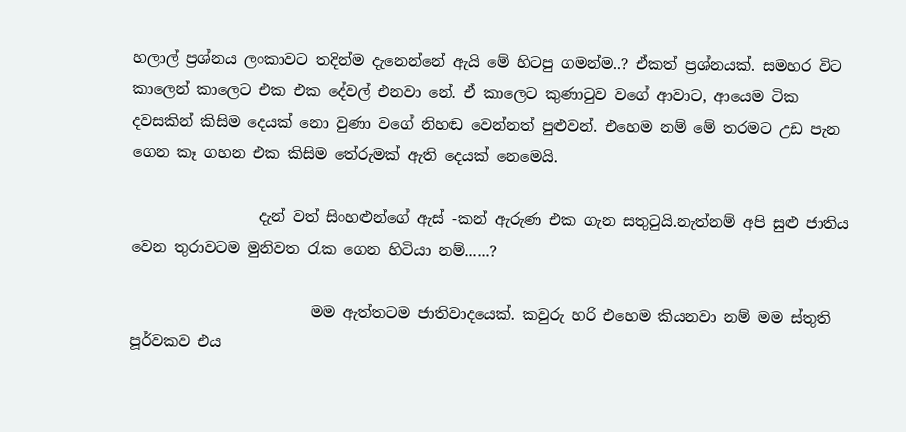හලාල් ප්‍රශ්නය ලංකාවට තදින්ම දැනෙන්නේ ඇයි මේ හිටපු ගමන්ම..? ඒකත් ප්‍රශ්නයක්. සමහර විට කාලෙන් කාලෙට එක එක දේවල් එනවා නේ. ඒ කාලෙට කුණාටුව වගේ ආවාට, ආයෙම ටික දවසකින් කිසිම දෙයක් නො වුණා වගේ නිහඬ වෙන්නත් පුළුවන්. එහෙම නම් මේ තරමට උඩ පැන ගෙන කෑ ගහන එක කිසිම තේරුමක් ඇති දෙයක් නෙමෙයි.

                 දැන් වත් සිංහළුන්ගේ ඇස් -කන් ඇරුණ එක ගැන සතුටුයි.නැත්නම් අපි සුළු ජාතිය වෙන තුරාවටම මුනිවත රැක ගෙන හිටියා නම්......?

                        මම ඇත්තටම ජාතිවාදයෙක්. කවුරු හරි එහෙම කියනවා නම් මම ස්තුති පූර්වකව එය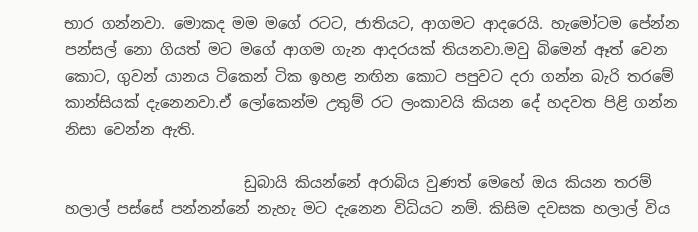භාර ගන්නවා. මොකද මම මගේ රටට, ජාතියට, ආගමට ආදරෙයි. හැමෝටම පේන්න පන්සල් නො ගියත් මට මගේ ආගම ගැන ආදරයක් තියනවා.මවු බිමෙන් ඈත් වෙන කොට, ගුවන් යානය ටිකෙන් ටික ඉහළ නඟින කොට පපුවට දරා ගන්න බැරි තරමේ කාන්සියක් දැනෙනවා.ඒ ලෝකෙන්ම උතුම් රට ලංකාවයි කියන දේ හදවත පිළි ගන්න නිසා වෙන්න ඇති.

                        ඩුබායි කියන්නේ අරාබිය වුණත් මෙහේ ඔය කියන තරම් හලාල් පස්සේ පන්නන්නේ නැහැ මට දැනෙන විධියට නම්. කිසිම දවසක හලාල් විය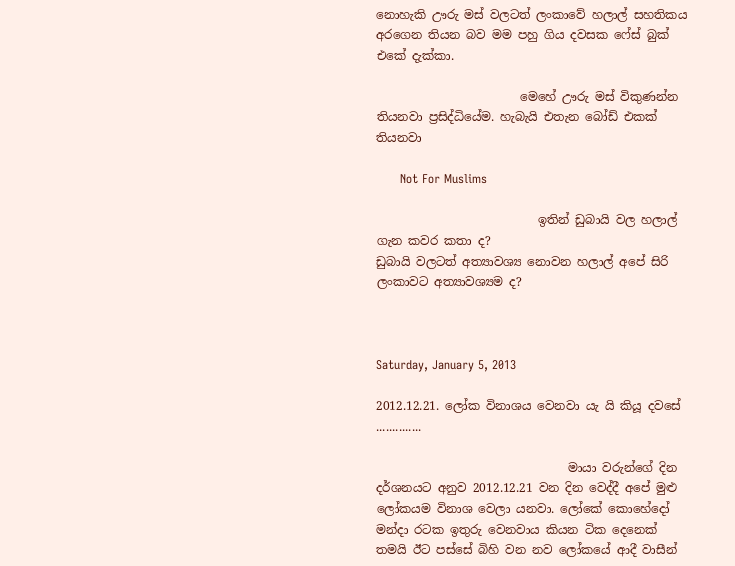නොහැකි ඌරු මස් වලටත් ලංකාවේ හලාල් සහතිකය අරගෙන තියන බව මම පහු ගිය දවසක ෆේස් බුක් එකේ දැක්කා.

                        මෙහේ ඌරු මස් විකුණන්න තියනවා ප්‍රසිද්ධියේම. හැබැයි එතැන බෝඩ් එකක් තියනවා

      Not For Muslims

                           ඉතින් ඩුබායි වල හලාල් ගැන කවර කතා ද?
ඩුබායි වලටත් අත්‍යාවශ්‍ය නොවන හලාල් අපේ සිරි ලංකාවට අත්‍යාවශ්‍යම ද?



Saturday, January 5, 2013

2012.12.21. ලෝක විනාශය වෙනවා යැ යි කියූ දවසේ ..............

                                මායා වරුන්ගේ දින දර්ශනයට අනුව 2012.12.21 වන දින වෙද්දී අපේ මුළු ලෝකයම විනාශ වෙලා යනවා. ලෝකේ කොහේදෝ මන්දා රටක ඉතුරු වෙනවාය කියන ටික දෙනෙක් තමයි ඊට පස්සේ බිහි වන නව ලෝකයේ ආදී වාසීන්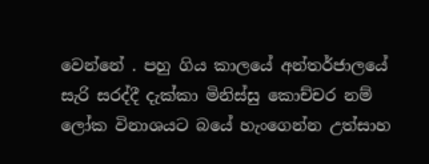වෙන්නේ . පහු ගිය කාලයේ අන්තර්ජාලයේ සැරි සරද්දී දැක්කා මිනිස්සු කොච්චර නම් ලෝක විනාශයට බයේ හැංගෙන්න උත්සාහ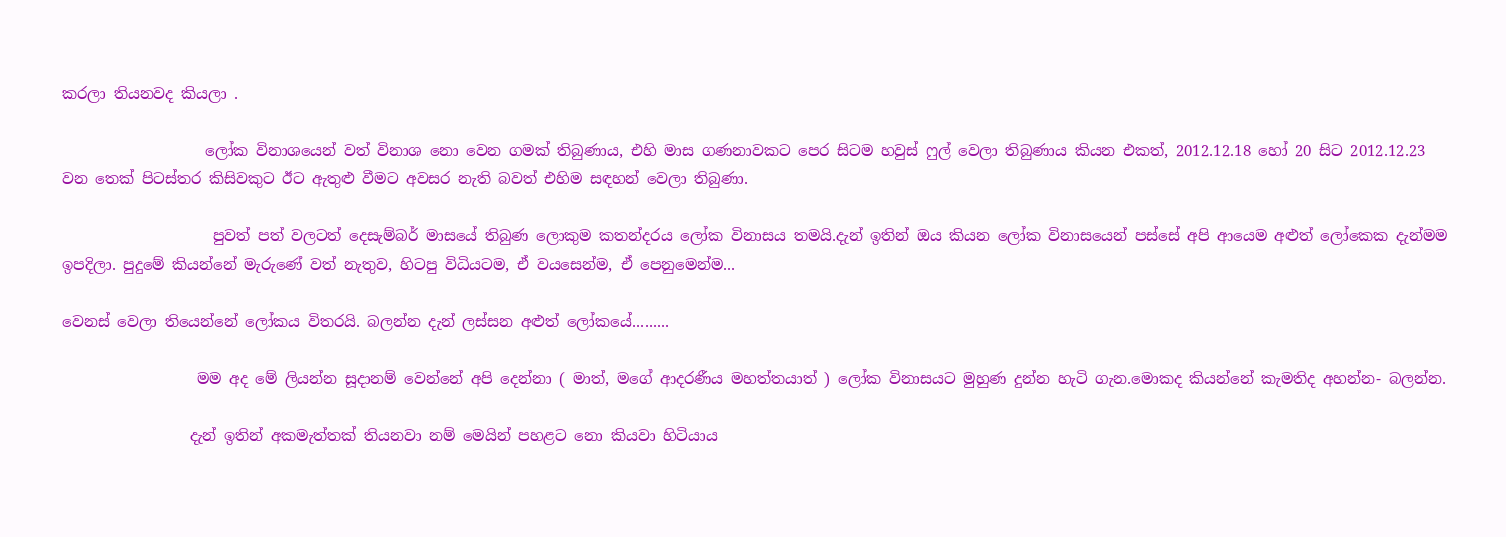කරලා තියනවද කියලා .

                   ලෝක විනාශයෙන් වත් විනාශ නො වෙන ගමක් තිබුණාය, එහි මාස ගණනාවකට පෙර සිටම හවුස් ෆුල් වෙලා තිබුණාය කියන එකත්, 2012.12.18 හෝ 20 සිට 2012.12.23 වන තෙක් පිටස්තර කිසිවකුට ඊට ඇතුළු වීමට අවසර නැති බවත් එහිම සඳහන් වෙලා තිබුණා.

                    පුවත් පත් වලටත් දෙසැම්බර් මාසයේ තිබුණ ලොකුම කතන්දරය ලෝක විනාසය තමයි.දැන් ඉතින් ඔය කියන ලෝක විනාසයෙන් පස්සේ අපි ආයෙම අළුත් ලෝකෙක දැන්මම ඉපදිලා. පුදුමේ කියන්නේ මැරුණේ වත් නැතුව, හිටපු විධියටම, ඒ වයසෙන්ම, ඒ පෙනුමෙන්ම...

වෙනස් වෙලා තියෙන්නේ ලෝකය විතරයි. බලන්න දැන් ලස්සන අළුත් ලෝකයේ.........

                  මම අද මේ ලියන්න සූදානම් වෙන්නේ අපි දෙන්නා ( මාත්, මගේ ආදරණීය මහත්තයාත් ) ලෝක විනාසයට මුහුණ දුන්න හැටි ගැන.මොකද කියන්නේ කැමතිද අහන්න- බලන්න.

                 දැන් ඉතින් අකමැත්තක් තියනවා නම් මෙයින් පහළට නො කියවා හිටියාය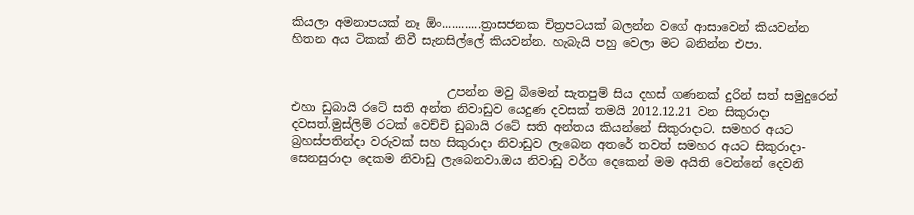කියලා අමනාපයක් නෑ ඕං............ත්‍රාසජනක චිත්‍රපටයක් බලන්න වගේ ආසාවෙන් කියවන්න හිතන අය ටිකක් නිවී සැනසිල්ලේ කියවන්න. හැබැයි පහු වෙලා මට බනින්න එපා.


                          උපන්න මවු බිමෙන් සැතපුම් සිය දහස් ගණනක් දුරින් සත් සමුදුරෙන් එහා ඩුබායි රටේ සති අන්ත නිවාඩුව යෙදුණ දවසක් තමයි 2012.12.21 වන සිකුරාදා දවසත්.මුස්ලිම් රටක් වෙච්චි ඩුබායි රටේ සති අන්තය කියන්නේ සිකුරාදාට. සමහර අයට බ්‍රහස්පතින්දා වරුවක් සහ සිකුරාදා නිවාඩුව ලැබෙන අතරේ තවත් සමහර අයට සිකුරාදා- සෙනසුරාදා දෙකම නිවාඩු ලැබෙනවා.ඔය නිවාඩු වර්ග දෙකෙන් මම අයිති වෙන්නේ දෙවනි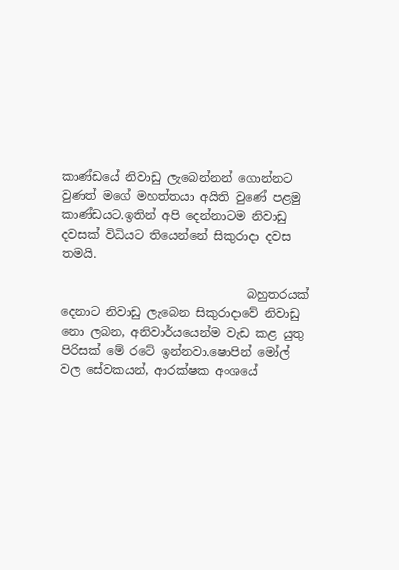කාණ්ඩයේ නිවාඩු ලැබෙන්නන් ගොන්නට වුණත් මගේ මහත්තයා අයිති වුණේ පළමු කාණ්ඩයට.ඉතින් අපි දෙන්නාටම නිවාඩු දවසක් විධියට තියෙන්නේ සිකුරාදා දවස තමයි.

                               බහුතරයක් දෙනාට නිවාඩු ලැබෙන සිකුරාදාවේ නිවාඩු නො ලබන, අනිවාර්යයෙන්ම වැඩ කළ යුතු පිරිසක් මේ රටේ ඉන්නවා.ෂොපින් මෝල් වල සේවකයන්, ආරක්ෂක අංශයේ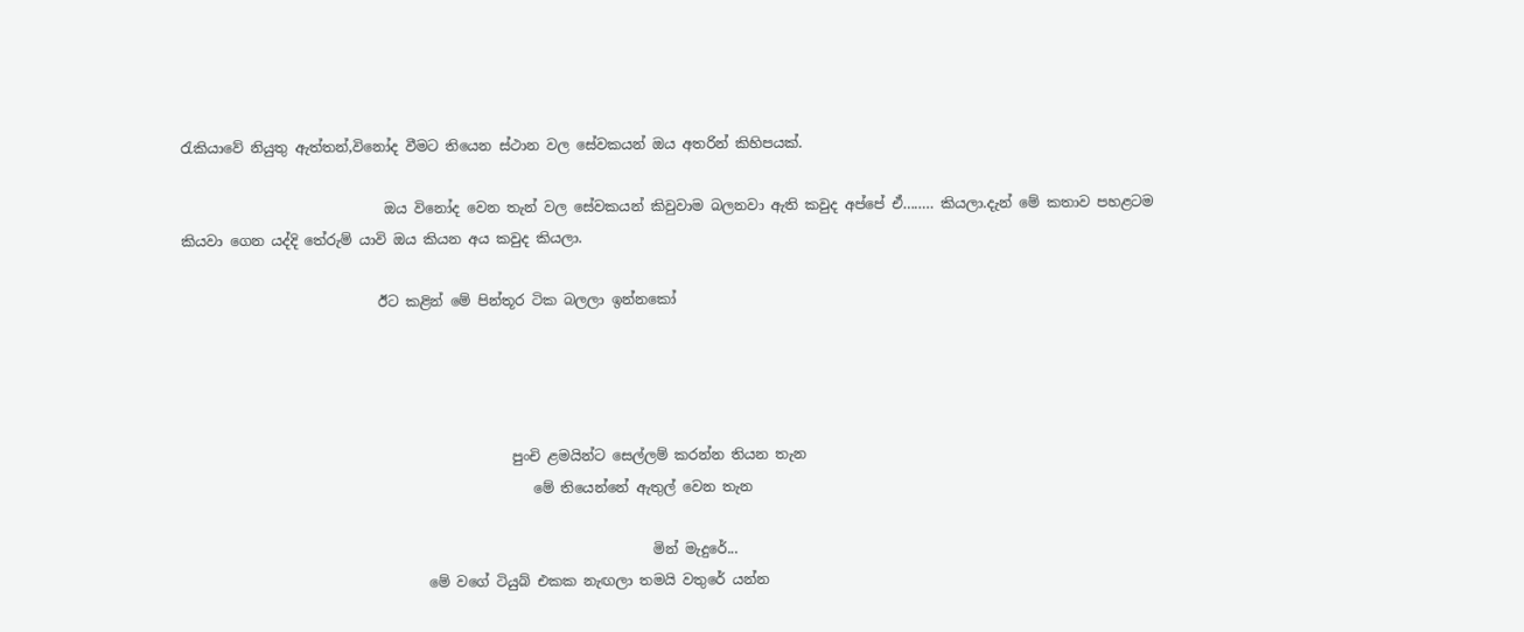රැකියාවේ නියුතු ඇත්තන්,විනෝද වීමට තියෙන ස්ථාන වල සේවකයන් ඔය අතරින් කිහිපයක්.

                             ඔය විනෝද වෙන තැන් වල සේවකයන් කිවුවාම බලනවා ඇති කවුද අප්පේ ඒ........ කියලා.දැන් මේ කතාව පහළටම කියවා ගෙන යද්දි තේරුම් යාවි ඔය කියන අය කවුද කියලා.

                            ඊට කළින් මේ පින්තූර ටික බලලා ඉන්නකෝ




                                               පුංචි ළමයින්ට සෙල්ලම් කරන්න තියන තැන
                                                  මේ තියෙන්නේ ඇතුල් වෙන තැන

                                                                   මින් මැදුරේ...
                                   මේ වගේ ටියුබ් එකක නැඟලා තමයි වතුරේ යන්න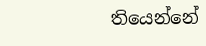තියෙන්නේ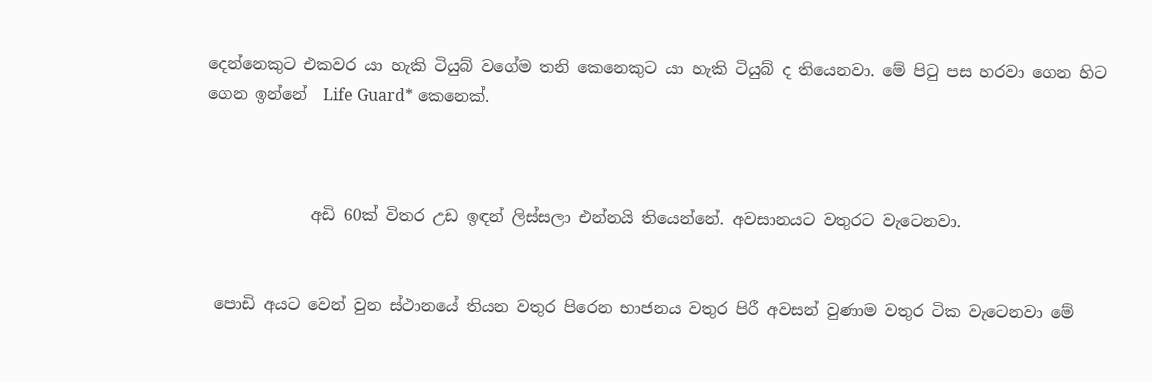දෙන්නෙකුට එකවර යා හැකි ටියුබ් වගේම තනි කෙනෙකුට යා හැකි ටියුබ් ද තියෙනවා. මේ පිටු පස හරවා ගෙන හිට ගෙන ඉන්නේ  Life Guard* කෙනෙක්.



             අඩි 60ක් විතර උඩ ඉඳන් ලිස්සලා එන්නයි තියෙන්නේ. අවසානයට වතුරට වැටෙනවා.


 පොඩි අයට වෙන් වුන ස්ථානයේ තියන වතුර පිරෙන භාජනය වතුර පිරී අවසන් වුණාම වතුර ටික වැටෙනවා මේ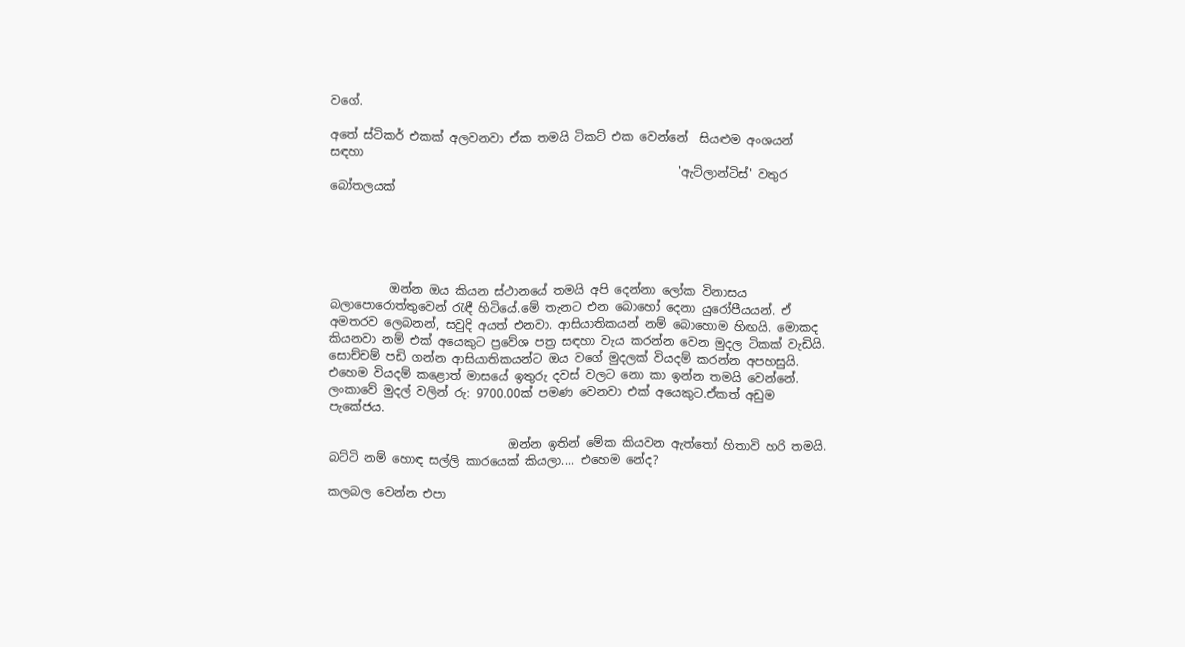වගේ.

අතේ ස්ටිකර් එකක් අලවනවා ඒක තමයි ටිකට් එක වෙන්නේ  සියළුම අංශයන් සඳහා
                                                          'ඇට්ලාන්ටිස්' වතුර බෝතලයක්





          ඔන්න ඔය කියන ස්ථානයේ තමයි අපි දෙන්නා ලෝක විනාසය බලාපොරොත්තුවෙන් රැඳී හිටියේ.මේ තැනට එන බොහෝ දෙනා යුරෝපීයයන්. ඒ අමතරව ලෙබනන්, සවුදි අයත් එනවා. ආසියාතිකයන් නම් බොහොම හිඟයි. මොකද කියනවා නම් එක් අයෙකුට ප්‍රවේශ පත්‍ර සඳහා වැය කරන්න වෙන මුදල ටිකක් වැඩියි. සොච්චම් පඩි ගන්න ආසියාතිකයන්ට ඔය වගේ මුදලක් වියදම් කරන්න අපහසුයි. එහෙම වියදම් කළොත් මාසයේ ඉතුරු දවස් වලට නො කා ඉන්න තමයි වෙන්නේ. ලංකාවේ මුදල් වලින් රු: 9700.00ක් පමණ වෙනවා එක් අයෙකුට.ඒකත් අඩුම පැකේජය.

                              ඔන්න ඉතින් මේක කියවන ඇත්තෝ හිතාවි හරි තමයි. බට්ටි නම් හොඳ සල්ලි කාරයෙක් කියලා.... එහෙම නේද?

කලබල වෙන්න එපා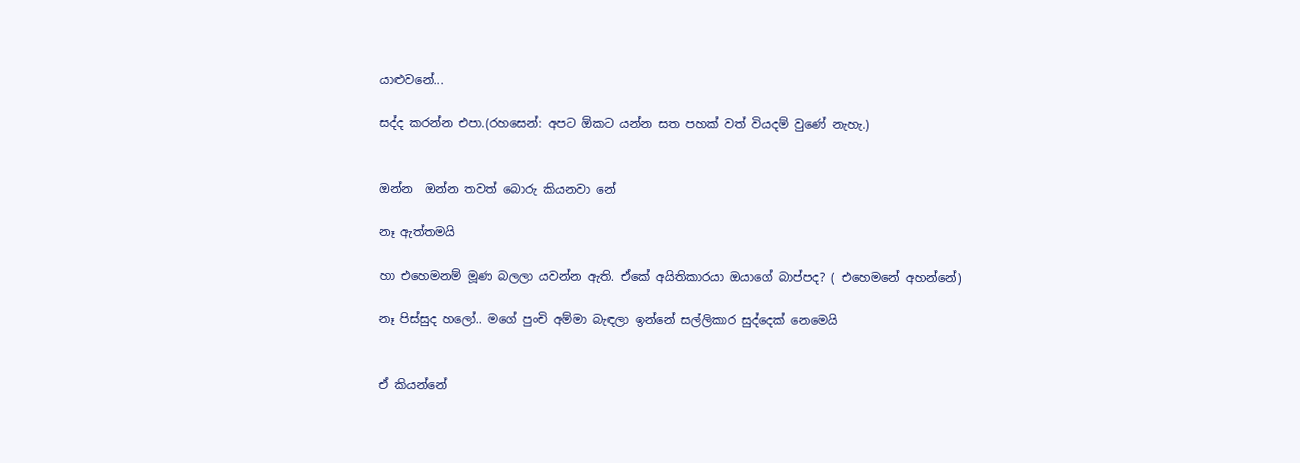යාළුවනේ...

සද්ද කරන්න එපා.(රහසෙන්: අපට ඕකට යන්න සත පහක් වත් වියදම් වුණේ නැහැ.)


ඔන්න  ඔන්න තවත් බොරු කියනවා නේ

නෑ ඇත්තමයි

හා එහෙමනම් මූණ බලලා යවන්න ඇති. ඒකේ අයිතිකාරයා ඔයාගේ බාප්පද? ( එහෙමනේ අහන්නේ)

නෑ පිස්සුද හලෝ.. මගේ පුංචි අම්මා බැඳලා ඉන්නේ සල්ලිකාර සුද්දෙක් නෙමෙයි


ඒ කියන්නේ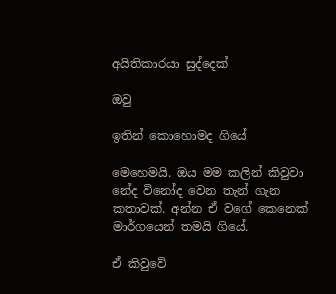අයිතිකාරයා සුද්දෙක්

ඔවු

ඉතින් කොහොමද ගියේ

මෙහෙමයි. ඔය මම කලින් කිවුවා නේද විනෝද වෙන තැන් ගැන කතාවක්. අන්න ඒ වගේ කෙනෙක් මාර්ගයෙන් තමයි ගියේ.

ඒ කිවුවේ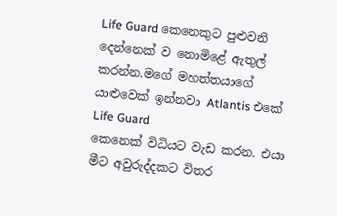Life Guard කෙනෙකුට පුළුවනි දෙන්නෙක් ව නොමිළේ ඇතුල් කරන්න.මගේ මහත්තයාගේ යාළුවෙක් ඉන්නවා Atlantis එකේ
Life Guard
කෙනෙක් විධියට වැඩ කරන. එයා මීට අවුරුද්දකට විතර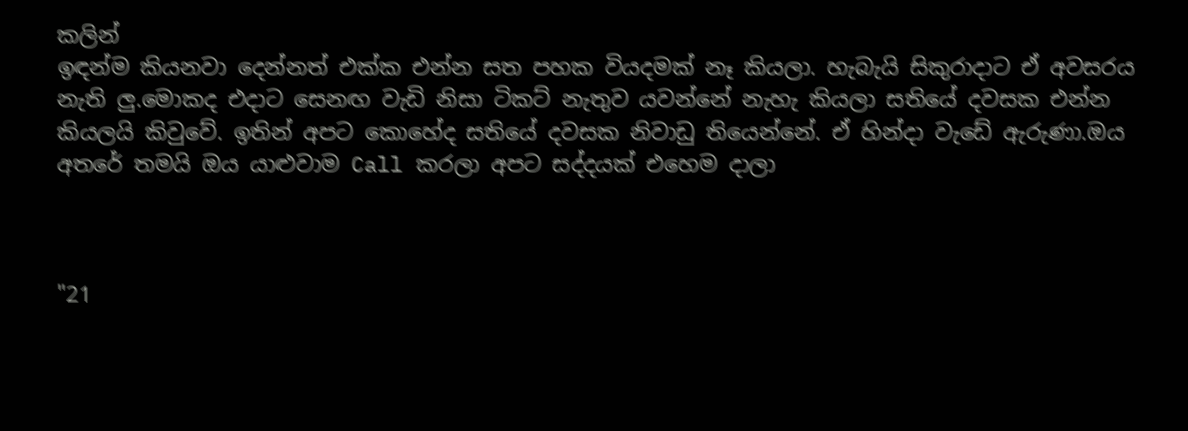කලින්
ඉඳන්ම කියනවා දෙන්නත් එක්ක එන්න සත පහක වියදමක් නෑ කියලා. හැබැයි සිකුරාදාට ඒ අවසරය නැති ලු.මොකද එදාට සෙනඟ වැඩි නිසා ටිකට් නැතුව යවන්නේ නැහැ කියලා සතියේ දවසක එන්න කියලයි කිවුවේ. ඉතින් අපට කොහේද සතියේ දවසක නිවාඩු තියෙන්නේ. ඒ හින්දා වැඩේ ඇරුණා.ඔය අතරේ තමයි ඔය යාළුවාම Call කරලා අපට සද්දයක් එහෙම දාලා



"21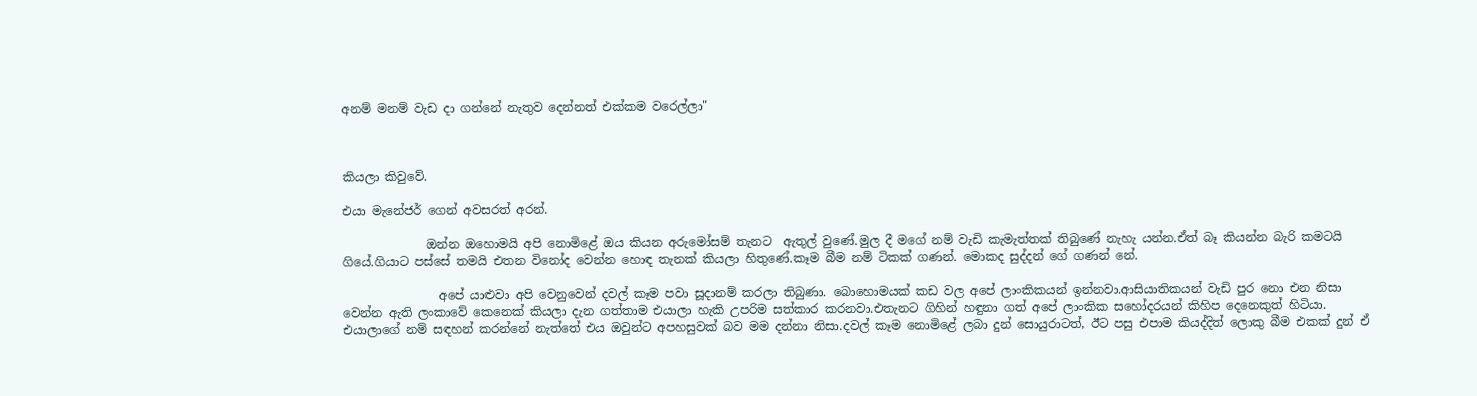අනම් මනම් වැඩ දා ගන්නේ නැතුව දෙන්නත් එක්කම වරෙල්ලා"



කියලා කිවුවේ.

එයා මැනේජර් ගෙන් අවසරත් අරන්.

              ඔන්න ඔහොමයි අපි නොමිළේ ඔය කියන අරුමෝසම් තැනට  ඇතුල් වුණේ.මුල දී මගේ නම් වැඩි කැමැත්තක් තිබුණේ නැහැ යන්න.ඒත් බෑ කියන්න බැරි කමටයි ගියේ.ගියාට පස්සේ තමයි එතන විනෝද වෙන්න හොඳ තැනක් කියලා හිතුණේ.කෑම බීම නම් ටිකක් ගණන්. මොකද සුද්දන් ගේ ගණන් නේ.

                අපේ යාළුවා අපි වෙනුවෙන් දවල් කෑම පවා සූදානම් කරලා තිබුණා. බොහොමයක් කඩ වල අපේ ලාංකිකයන් ඉන්නවා.ආසියාතිකයන් වැඩි පුර නො එන නිසා වෙන්න ඇති ලංකාවේ කෙනෙක් කියලා දැන ගත්තාම එයාලා හැකි උපරිම සත්කාර කරනවා.එතැනට ගිහින් හඳුනා ගත් අපේ ලාංකික සහෝදරයන් කිහිප දෙනෙකුත් හිටියා. එයාලාගේ නම් සඳහන් කරන්නේ නැත්තේ එය ඔවුන්ට අපහසුවක් බව මම දන්නා නිසා.දවල් කෑම නොමිළේ ලබා දුන් සොයුරාටත්, ඊට පසු එපාම කියද්දිත් ලොකු බීම එකක් දුන් ඒ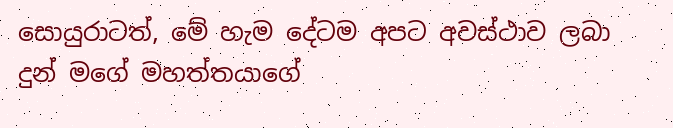සොයුරාටත්, මේ හැම දේටම අපට අවස්ථාව ලබා දුන් මගේ මහත්තයාගේ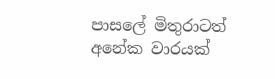පාසලේ මිතුරාටත් අනේක වාරයක්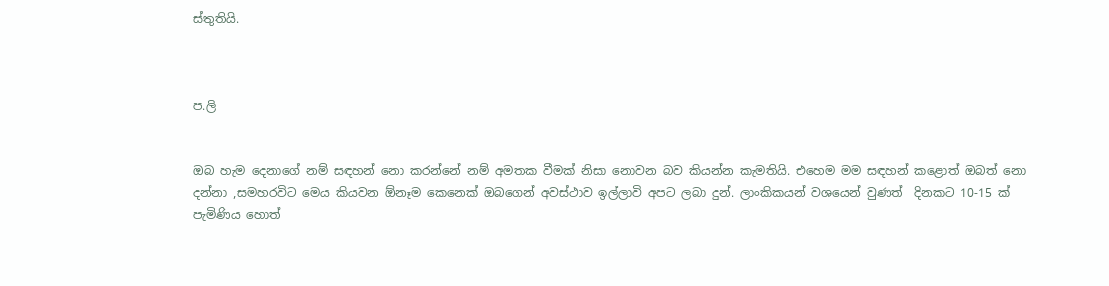ස්තුතියි.



ප.ලි


ඔබ හැම දෙනාගේ නම් සඳහන් නො කරන්නේ නම් අමතක වීමක් නිසා නොවන බව කියන්න කැමතියි. එහෙම මම සඳහන් කළොත් ඔබත් නො දන්නා ,සමහරවිට මෙය කියවන ඕනෑම කෙනෙක් ඔබගෙන් අවස්ථාව ඉල්ලාවි අපට ලබා දුන්. ලාංකිකයන් වශයෙන් වුණත්  දිනකට 10-15 ක් පැමිණිය හොත්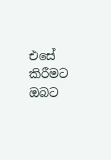එසේ කිරීමට ඔබට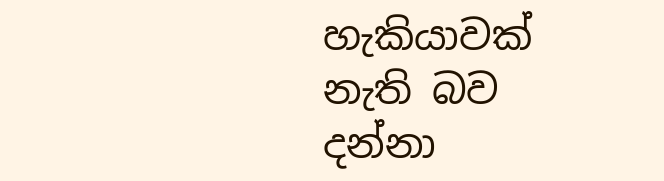හැකියාවක් නැති බව දන්නා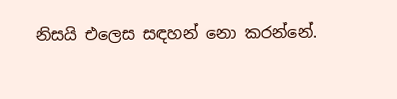නිසයි එලෙස සඳහන් නො කරන්නේ.